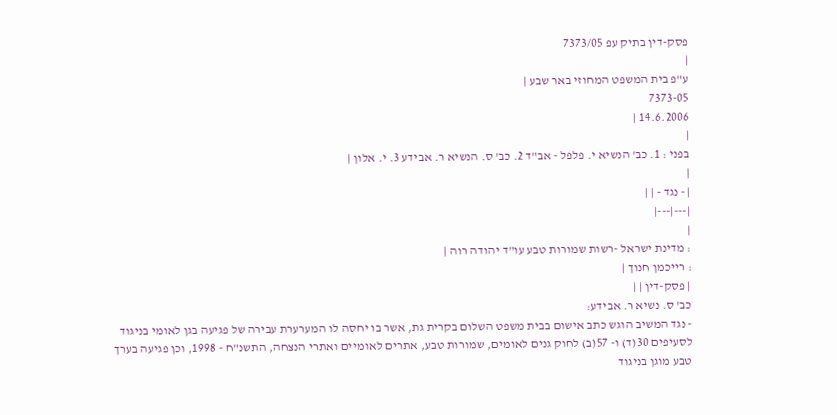פסק-דין בתיק עפ 7373/05
|
ע"פ בית המשפט המחוזי באר שבע |
7373-05
14.6.2006 |
|
בפני : 1. כב' הנשיא י. פלפל - אב"ד 2. כב' ס. הנשיא ר. אבידע 3. י. אלון |
|
| - נגד - | |
|---|---|
|
: מדינת ישראל -רשות שמורות טבע עו"ד יהודה רוה |
: רייכמן חנוך |
| פסק-דין | |
כב' ס. נשיא ר. אבידע:
- נגד המשיב הוגש כתב אישום בבית משפט השלום בקרית גת, אשר בו יחסה לו המערערת עבירה של פגיעה בגן לאומי בניגוד לסעיפים 30(ד) ו- 57(ב) לחוק גנים לאומים, שמורות טבע, אתרים לאומיים ואתרי הנצחה, התשנ"ח - 1998, וכן פגיעה בערך טבע מוגן בניגוד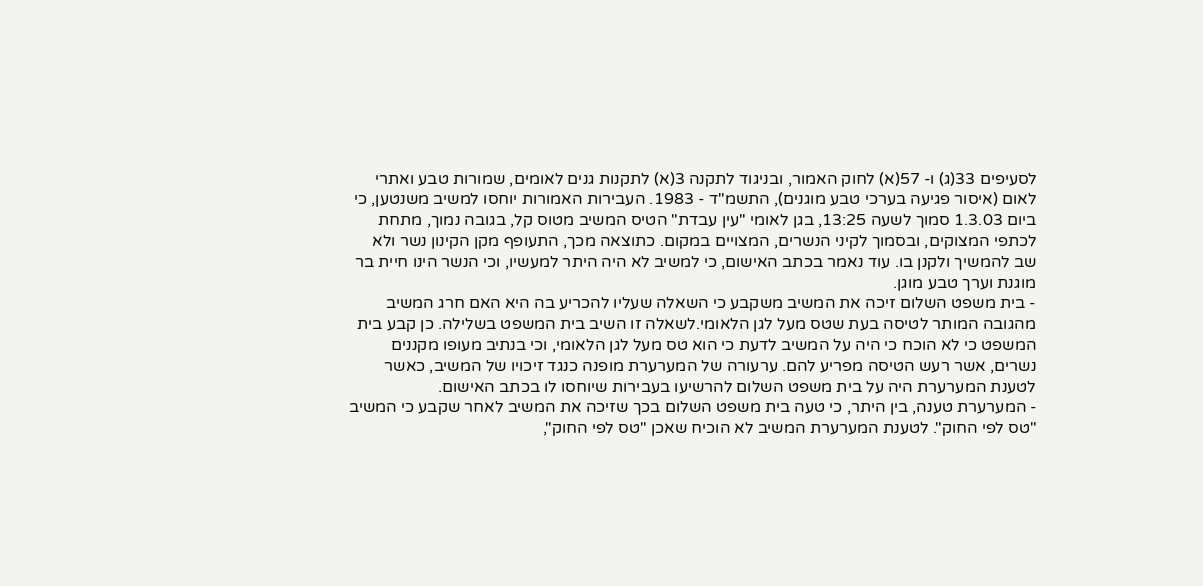לסעיפים 33(ג) ו- 57(א) לחוק האמור, ובניגוד לתקנה 3(א) לתקנות גנים לאומים, שמורות טבע ואתרי לאום (איסור פגיעה בערכי טבע מוגנים), התשמ"ד - 1983. העבירות האמורות יוחסו למשיב משנטען, כי ביום 1.3.03 סמוך לשעה 13:25, בגן לאומי "עין עבדת" הטיס המשיב מטוס קל, בגובה נמוך, מתחת לכתפי המצוקים, ובסמוך לקיני הנשרים, המצויים במקום. כתוצאה מכך, התעופף מקן הקינון נשר ולא שב להמשיך ולקנן בו. עוד נאמר בכתב האישום, כי למשיב לא היה היתר למעשיו, וכי הנשר הינו חיית בר מוגנת וערך טבע מוגן.
- בית משפט השלום זיכה את המשיב משקבע כי השאלה שעליו להכריע בה היא האם חרג המשיב מהגובה המותר לטיסה בעת שטס מעל לגן הלאומי.לשאלה זו השיב בית המשפט בשלילה. כן קבע בית המשפט כי לא הוכח כי היה על המשיב לדעת כי הוא טס מעל לגן הלאומי, וכי בנתיב מעופו מקננים נשרים, אשר רעש הטיסה מפריע להם. ערעורה של המערערת מופנה כנגד זיכויו של המשיב, כאשר לטענת המערערת היה על בית משפט השלום להרשיעו בעבירות שיוחסו לו בכתב האישום.
- המערערת טענה, בין היתר, כי טעה בית משפט השלום בכך שזיכה את המשיב לאחר שקבע כי המשיב "טס לפי החוק". לטענת המערערת המשיב לא הוכיח שאכן "טס לפי החוק",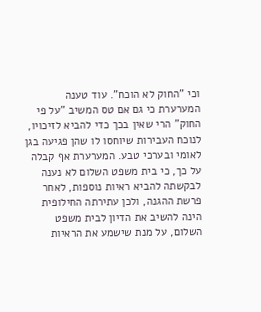וכי "החוק לא הוכח". עוד טענה המערערת כי גם אם טס המשיב "על פי החוק" הרי שאין בכך כדי להביא לזיכויו, לנוכח העבירות שיוחסו לו שהן פגיעה בגן לאומי ובערכי טבע. המערערת אף קבלה על כך, כי בית משפט השלום לא נענה לבקשתה להביא ראיות נוספות, לאחר פרשת ההגנה, ולכן עתירתה החילופית הינה להשיב את הדיון לבית משפט השלום, על מנת שישמע את הראיות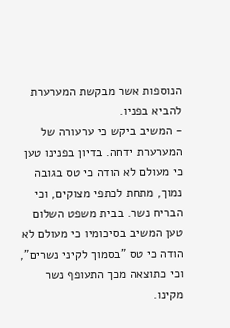הנוספות אשר מבקשת המערערת להביא בפניו.
- המשיב ביקש כי ערעורה של המערערת ידחה. בדיון בפנינו טען כי מעולם לא הודה כי טס בגובה נמוך, מתחת לכתפי מצוקים, וכי הבריח נשר. בבית משפט השלום טען המשיב בסיכומיו כי מעולם לא הודה כי טס "בסמוך לקיני נשרים", וכי כתוצאה מכך התעופף נשר מקינו.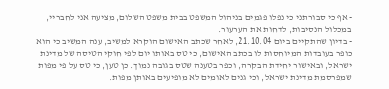- אף כי סבורתני כי נפלו פגמים בניהול המשפט בבית משפט השלום, מציעה אני לחבריי, במכלול הנסיבות, לדחות את הערעור.
- בדיון שהתקיים ביום 21.10.04, לאחר שכתב האישום הוקרא למשיב, ענה המשיב כי הוא כופר בעובדות המיוחסות לו בכתב האישום, כי טס באותו יום לפי חוקי הטיסה של מדינת ישראל, ובאישור יחידת הבקרה, וכפר בטענה שטס בגובה נמוך. כן טען, כי טס על פי מפות שמפרסמת מדינת ישראל, וכי גנים לאומים לא מופיעים באותן מפות.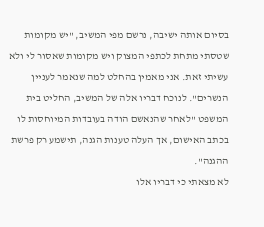בסיום אותה ישיבה, נרשם מפי המשיב, "יש מקומות שטסתי מתחת לכתפי המצוק ויש מקומות שאסור לי ולא עשיתי זאת. אני מאמין בהחלט למה שנאמר לעניין הנשרים". לנוכח דבריו אלה של המשיב, החליט בית המשפט "לאחר שהנאשם הודה בעובדות המיוחסות לו בכתב האישום, אך העלה טענות הגנה, תישמע רק פרשת ההגנה".
לא מצאתי כי דבריו אלו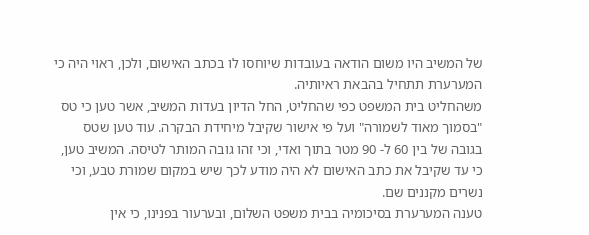של המשיב היו משום הודאה בעובדות שיוחסו לו בכתב האישום, ולכן, ראוי היה כי המערערת תתחיל בהבאת ראיותיה.
משהחליט בית המשפט כפי שהחליט, החל הדיון בעדות המשיב, אשר טען כי טס "בסמוך מאוד לשמורה" ועל פי אישור שקיבל מיחידת הבקרה. עוד טען שטס בגובה של בין 60 ל- 90 מטר בתוך ואדי, וכי זהו גובה המותר לטיסה. המשיב טען, כי עד שקיבל את כתב האישום לא היה מודע לכך שיש במקום שמורת טבע, וכי נשרים מקננים שם.
טענה המערערת בסיכומיה בבית משפט השלום, ובערעור בפנינו, כי אין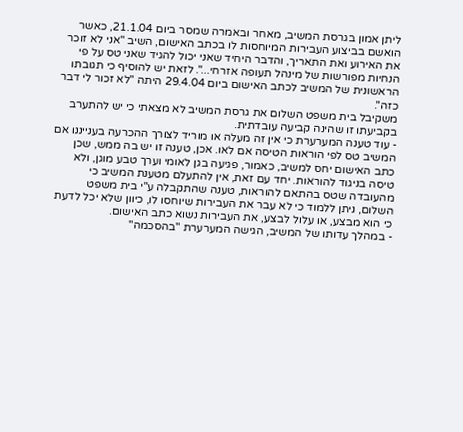ליתן אמון בגרסת המשיב, מאחר ובאמרה שמסר ביום 21.1.04, כאשר הואשם בביצוע העבירות המיוחסות לו בכתב האישום, השיב "אני לא זוכר את האירוע ואת התאריך, והדבר היחיד שאני יכול להגיד שאני טס על פי הנחיות מפורשות של מינהל תעופה אזרחי...". לזאת יש להוסיף כי תגובתו הראשונית של המשיב לכתב האישום ביום 29.4.04 היתה "לא זכור לי דבר כזה".
משקיבל בית משפט השלום את גרסת המשיב לא מצאתי כי יש להתערב בקביעתו זו שהינה קביעה עובדתית.
- עוד טענה המערערת כי אין זה מעלה או מוריד לצורך ההכרעה בענייננו אם המשיב טס לפי הוראות הטיסה אם לאו. אכן, טענה זו יש בה ממש, שכן כתב האישום יחס למשיב, כאמור, פגיעה בגן לאומי וערך טבע מוגן, ולא טיסה בניגוד להוראות. יחד עם זאת, אין להתעלם מטענת המשיב כי מהעובדה שטס בהתאם להוראות, טענה שהתקבלה ע"י בית משפט השלום, ניתן ללמוד כי לא עבר את העבירות שיוחסו לו, כיוון שלא יכל לדעת כי הוא מבצע, או עלול לבצע, את העבירות נשוא כתב האישום.
- במהלך עדותו של המשיב, הגישה המערערת "בהסכמה"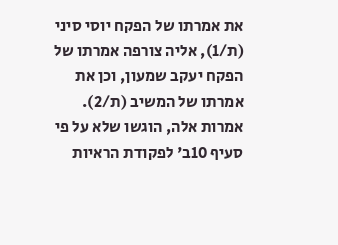את אמרתו של הפקח יוסי סיני (ת/1), אליה צורפה אמרתו של הפקח יעקב שמעון, וכן את אמרתו של המשיב (ת/2). אמרות אלה, הוגשו שלא על פי סעיף 10ב' לפקודת הראיות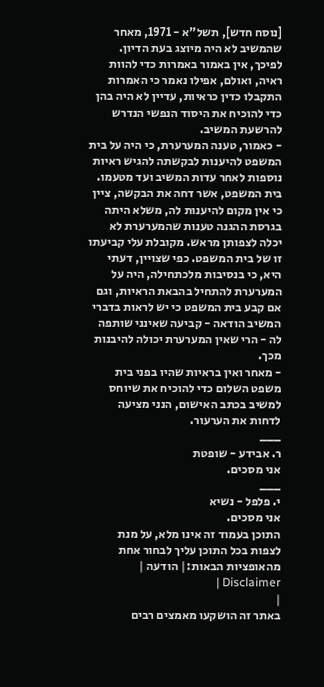[נוסח חדש], תשל"א - 1971, מאחר שהמשיב לא היה מיוצג בעת הדיון. לפיכך, אין באמור באמרות כדי להוות ראיה, ואולם, אפילו נאמר כי האמרות התקבלו כדין כראיות, עדיין לא היה בהן כדי להוכיח את היסוד הנפשי הנדרש להרשעת המשיב.
- כאמור, טענה המערערת, כי היה על בית המשפט להיענות לבקשתה להגיש ראיות נוספות לאחר עדות המשיב ועד מטעמו. בית המשפט, אשר דחה את הבקשה, ציין כי אין מקום להיענות לה, משלא היתה בגרסת ההגנה טענות שהמערערת לא יכלה לצפותן מראש. מקובלת עלי קביעתו זו של בית המשפט. כפי שצויין, דעתי היא, כי בנסיבות מלכתחילה, היה על המערערת להתחיל בהבאת הראיות, וגם אם קבע בית המשפט כי יש לראות בדברי המשיב הודאה - קביעה שאינני שותפה לה - הרי שאין המערערת יכולה להיבנות מכך.
- מאחר ואין בראיות שהיו בפני בית משפט השלום כדי להוכיח את שיוחס למשיב בכתב האישום, הנני מציעה לדחות את הערעור.
___
ר. אבידע - שופטת
אני מסכים.
___
י. פלפל - נשיא
אני מסכים.
התוכן בעמוד זה אינו מלא, על מנת לצפות בכל התוכן עליך לבחור אחת מהאופציות הבאות:| הודעה | Disclaimer |
|
באתר זה הושקעו מאמצים רבים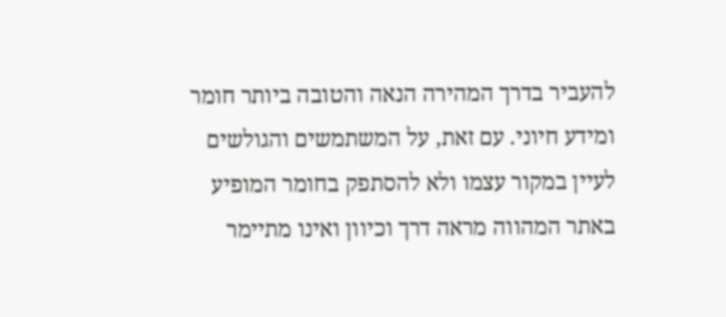להעביר בדרך המהירה הנאה והטובה ביותר חומר ומידע חיוני. עם זאת, על המשתמשים והגולשים לעיין במקור עצמו ולא להסתפק בחומר המופיע באתר המהווה מראה דרך וכיוון ואינו מתיימר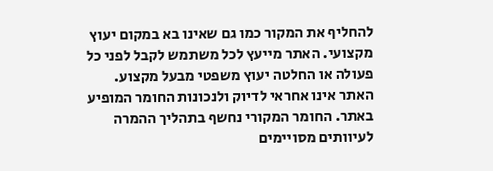להחליף את המקור כמו גם שאינו בא במקום יעוץ מקצועי. האתר מייעץ לכל משתמש לקבל לפני כל פעולה או החלטה יעוץ משפטי מבעל מקצוע. האתר אינו אחראי לדיוק ולנכונות החומר המופיע באתר. החומר המקורי נחשף בתהליך ההמרה לעיוותים מסויימים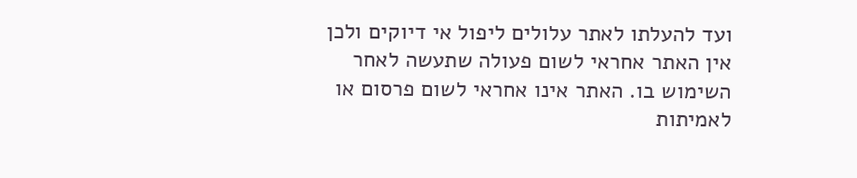ועד להעלתו לאתר עלולים ליפול אי דיוקים ולכן אין האתר אחראי לשום פעולה שתעשה לאחר השימוש בו. האתר אינו אחראי לשום פרסום או לאמיתות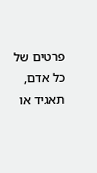פרטים של כל אדם, תאגיד או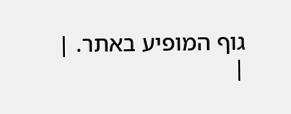גוף המופיע באתר. |
|